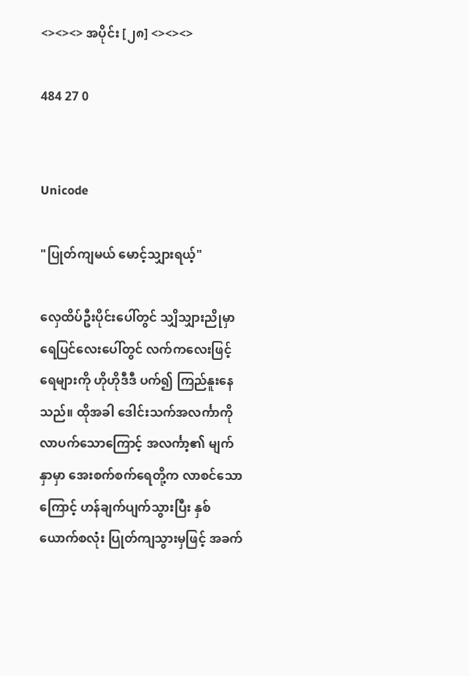<><><> အပိုင်း [၂၈] <><><>

484 27 0


Unicode

"ပြုတ်ကျမယ် မောင့်သျှားရယ့်"

လှေထိပ်ဦးပိုင်းပေါ်တွင် သျှိသျှားညိုမှာ ရေပြင်လေးပေါ်တွင် လက်ကလေးဖြင့် ရေများကို ဟိုဟိုဒီဒီ ပက်၍ ကြည်နူးနေသည်။ ထိုအခါ ဒေါင်းသက်အလင်္ကာကို လာပက်သောကြောင့် အလင်္ကာ့၏ မျက်နှာမှာ အေးစက်စက်ရေတို့က လာစင်သောကြောင့် ဟန်ချက်ပျက်သွားပြီး နှစ်ယောက်စလုံး ပြုတ်ကျသွားမှဖြင့် အခက်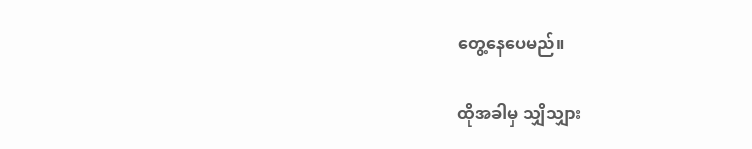တွေ့နေပေမည်။

ထိုအခါမှ သျှိသျှား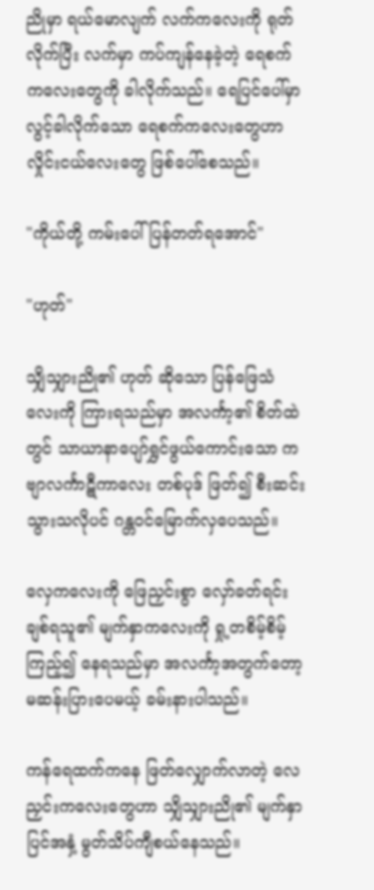ညိုမှာ ရယ်မောလျက် လက်ကလေးကို ရုတ်လိုက်ပြီး လက်မှာ ကပ်ကျန်နေခဲ့တဲ့ ရေစက်ကလေးတွေကို ခါလိုက်သည်။ ရေပြင်ပေါ်မှာ လွင့်ခါလိုက်သော ရေစက်ကလေးတွေဟာ လှိုင်းငယ်လေးတွေ ဖြစ်ပေါ်စေသည်။

"ကိုယ်တို့ ကမ်းပေါ်ပြန်တတ်ရအောင်"

"ဟုတ်"

သျှိသျှားညို၏ ဟုတ် ဆိုသော ပြန်ဖြေသံလေးကို ကြားရသည်မှာ အလင်္ကာ့၏ စိတ်ထဲတွင် သာယာနာပျော်ရွှင်ဖွယ်ကောင်းသော ကဗျာလင်္ကာဋီကာလေး တစ်ပုဒ် ဖြတ်၍ စီးဆင်းသွားသလိုပင် ဂန္တဝင်မြောက်လှပေသည်။

လှေကလေးကို ဖြေညှင်းစွာ လှော်ခတ်ရင်း ချစ်ရသူ၏ မျက်နှာကလေးကို ရှု့တစိမ့်စိမ့်
ကြည့်၍ နေရသည်မှာ အလင်္ကာ့အတွက်တော့ မဆန်းပြားပေမယ့် ခမ်းနားပါသည်။

ကန်ရေထက်ကနေ ဖြတ်လျှောက်လာတဲ့ လေညှင်းကလေးတွေဟာ သျှိသျှားညို၏ မျက်နှာပြင်အနှံ့ မွတ်သိပ်ကျီစယ်နေသည်။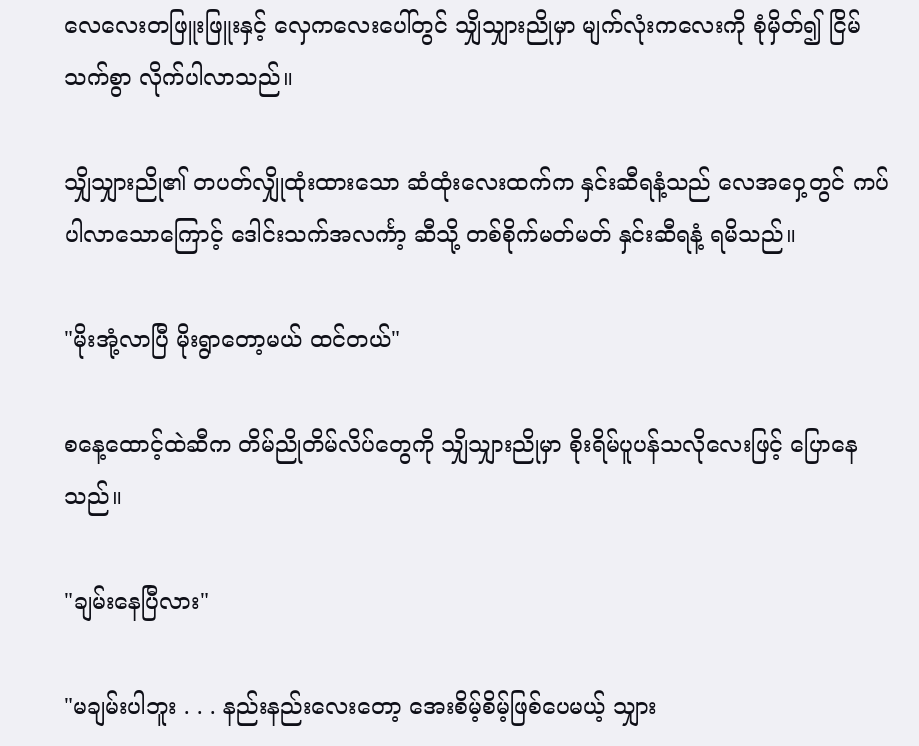လေလေးတဖြူးဖြူးနှင့် လှေကလေးပေါ်တွင် သျှိသျှားညိုမှာ မျက်လုံးကလေးကို စုံမှိတ်၍ ငြိမ်သက်စွာ လိုက်ပါလာသည်။

သျှိသျှားညို၏ တပတ်လျှိုထုံးထားသော ဆံထုံးလေးထက်က နှင်းဆီရနံ့သည် လေအဝှေ့တွင် ကပ်ပါလာသောကြောင့် ဒေါင်းသက်အလင်္ကာ့ ဆီသို့ တစ်စိုက်မတ်မတ် နှင်းဆီရနံ့ ရမိသည်။

"မိုးအုံ့လာပြီ မိုးရွာတော့မယ် ထင်တယ်"

စနေ့ထောင့်ထဲဆီက တိမ်ညိုတိမ်လိပ်တွေကို သျှိသျှားညိုမှာ စိုးရိမ်ပူပန်သလိုလေးဖြင့် ပြောနေသည်။

"ချမ်းနေပြီလား"

"မချမ်းပါဘူး . . . နည်းနည်းလေးတော့ အေးစိမ့်စိမ့်ဖြစ်ပေမယ့် သျှား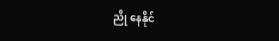ညို နေနိုင်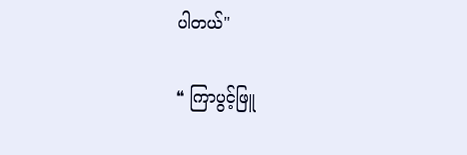ပါတယ်"

❝ ကြာပွင့်ဖြူ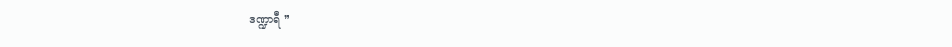ဒဏ္ဍာရီ ❞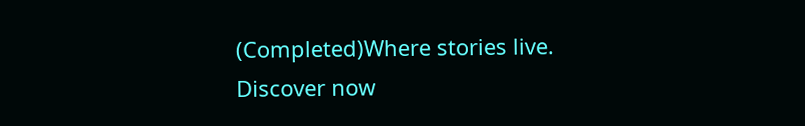(Completed)Where stories live. Discover now